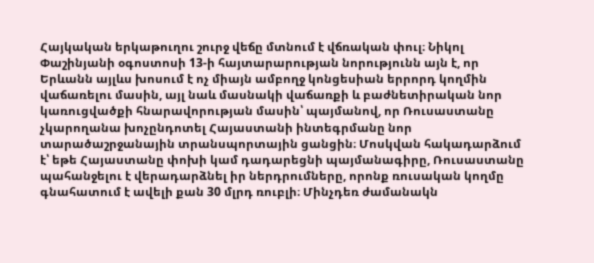Հայկական երկաթուղու շուրջ վեճը մտնում է վճռական փուլ։ Նիկոլ Փաշինյանի օգոստոսի 13-ի հայտարարության նորությունն այն է, որ Երևանն այլևս խոսում է ոչ միայն ամբողջ կոնցեսիան երրորդ կողմին վաճառելու մասին, այլ նաև մասնակի վաճառքի և բաժնետիրական նոր կառուցվածքի հնարավորության մասին՝ պայմանով, որ Ռուսաստանը չկարողանա խոչընդոտել Հայաստանի ինտեգրմանը նոր տարածաշրջանային տրանսպորտային ցանցին։ Մոսկվան հակադարձում է՝ եթե Հայաստանը փոխի կամ դադարեցնի պայմանագիրը, Ռուսաստանը պահանջելու է վերադարձնել իր ներդրումները, որոնք ռուսական կողմը գնահատում է ավելի քան 30 մլրդ ռուբլի։ Մինչդեռ ժամանակն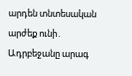արդեն տնտեսական արժեք ունի․ Ադրբեջանը արագ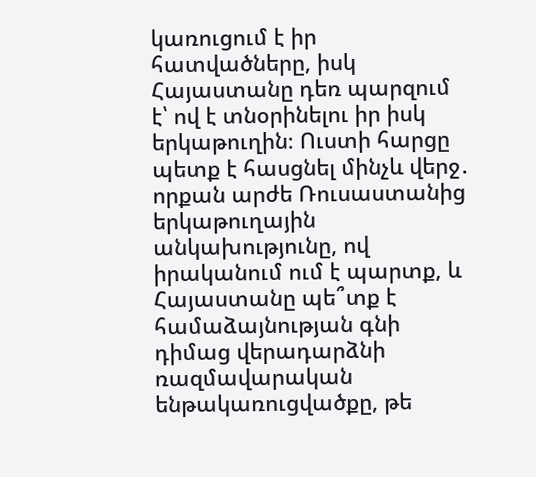կառուցում է իր հատվածները, իսկ Հայաստանը դեռ պարզում է՝ ով է տնօրինելու իր իսկ երկաթուղին։ Ուստի հարցը պետք է հասցնել մինչև վերջ․ որքան արժե Ռուսաստանից երկաթուղային անկախությունը, ով իրականում ում է պարտք, և Հայաստանը պե՞տք է համաձայնության գնի դիմաց վերադարձնի ռազմավարական ենթակառուցվածքը, թե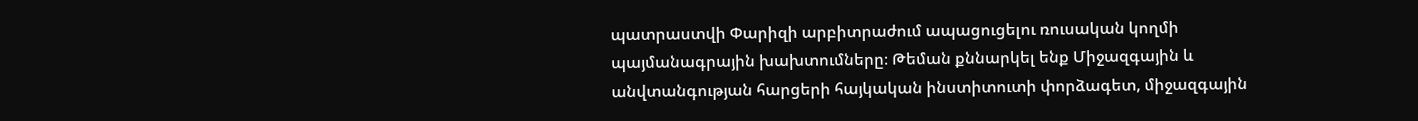պատրաստվի Փարիզի արբիտրաժում ապացուցելու ռուսական կողմի պայմանագրային խախտումները։ Թեման քննարկել ենք Միջազգային և անվտանգության հարցերի հայկական ինստիտուտի փորձագետ, միջազգային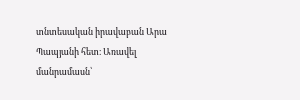տնտեսական իրավաբան Արա Պապյանի հետ։ Առավել մանրամասն՝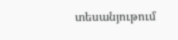տեսանյութում